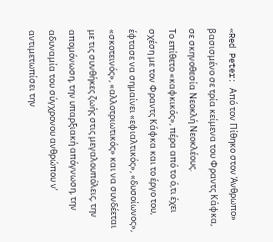«Red Peter: Από τον Πίθηκο στον Άνθρωπο» βασισμένο σε τρία κείμενα του Φραντς Κάφκα, σε σκηνοθεσία Νεοκλή Νεοκλέους.
Το επίθετο «καφκικός», πέρα από το ό,τι έχει σχέση με τον Φραντς Κάφκα και το έργο του, έφτασε να σημαίνει «εφιαλτικός», «δυσοίωνος», «σκοτεινός», «αλλοτριωτικός» και να συνδέεται με τις συνθήκες ζωής στις μεγαλουπόλεις, την απομόνωση, την υπαρξιακή απόγνωση, την αδυναμία του σύγχρονου ανθρώπου ν’ αντιμετωπίσει την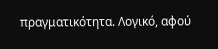πραγματικότητα. Λογικό, αφού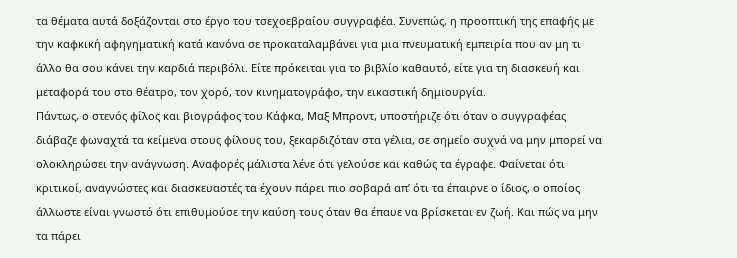τα θέματα αυτά δοξάζονται στο έργο του τσεχοεβραίου συγγραφέα. Συνεπώς, η προοπτική της επαφής με την καφκική αφηγηματική κατά κανόνα σε προκαταλαμβάνει για μια πνευματική εμπειρία που αν μη τι άλλο θα σου κάνει την καρδιά περιβόλι. Είτε πρόκειται για το βιβλίο καθαυτό, είτε για τη διασκευή και μεταφορά του στο θέατρο, τον χορό, τον κινηματογράφο, την εικαστική δημιουργία.
Πάντως, ο στενός φίλος και βιογράφος του Κάφκα, Μαξ Μπροντ, υποστήριζε ότι όταν ο συγγραφέας διάβαζε φωναχτά τα κείμενα στους φίλους του, ξεκαρδιζόταν στα γέλια, σε σημείο συχνά να μην μπορεί να ολοκληρώσει την ανάγνωση. Αναφορές μάλιστα λένε ότι γελούσε και καθώς τα έγραφε. Φαίνεται ότι κριτικοί, αναγνώστες και διασκευαστές τα έχουν πάρει πιο σοβαρά απ’ ότι τα έπαιρνε ο ίδιος, ο οποίος άλλωστε είναι γνωστό ότι επιθυμούσε την καύση τους όταν θα έπαυε να βρίσκεται εν ζωή. Και πώς να μην τα πάρει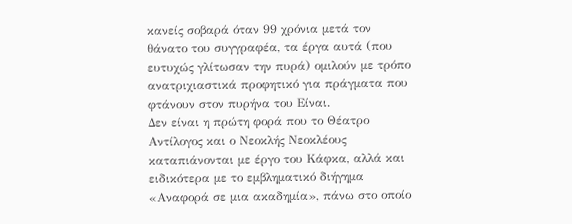κανείς σοβαρά όταν 99 χρόνια μετά τον θάνατο του συγγραφέα, τα έργα αυτά (που ευτυχώς γλίτωσαν την πυρά) ομιλούν με τρόπο ανατριχιαστικά προφητικό για πράγματα που φτάνουν στον πυρήνα του Είναι.
Δεν είναι η πρώτη φορά που το Θέατρο Αντίλογος και ο Νεοκλής Νεοκλέους καταπιάνονται με έργο του Κάφκα, αλλά και ειδικότερα με το εμβληματικό διήγημα «Αναφορά σε μια ακαδημία», πάνω στο οποίο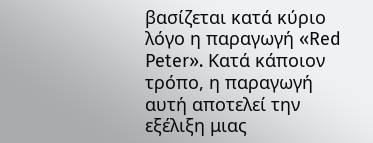βασίζεται κατά κύριο λόγο η παραγωγή «Red Peter». Κατά κάποιον τρόπο, η παραγωγή αυτή αποτελεί την εξέλιξη μιας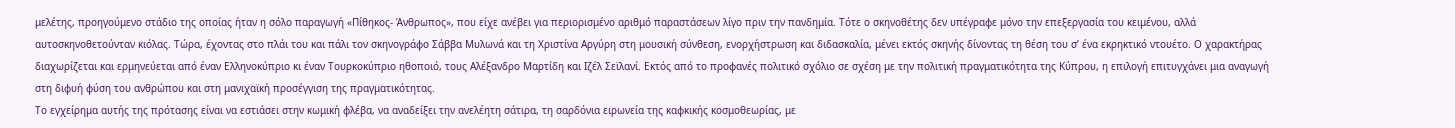μελέτης, προηγούμενο στάδιο της οποίας ήταν η σόλο παραγωγή «Πίθηκος- Άνθρωπος», που είχε ανέβει για περιορισμένο αριθμό παραστάσεων λίγο πριν την πανδημία. Τότε ο σκηνοθέτης δεν υπέγραφε μόνο την επεξεργασία του κειμένου, αλλά αυτοσκηνοθετούνταν κιόλας. Τώρα, έχοντας στο πλάι του και πάλι τον σκηνογράφο Σάββα Μυλωνά και τη Χριστίνα Αργύρη στη μουσική σύνθεση, ενορχήστρωση και διδασκαλία, μένει εκτός σκηνής δίνοντας τη θέση του σ’ ένα εκρηκτικό ντουέτο. Ο χαρακτήρας διαχωρίζεται και ερμηνεύεται από έναν Ελληνοκύπριο κι έναν Τουρκοκύπριο ηθοποιό, τους Αλέξανδρο Μαρτίδη και Ιζέλ Σεϊλανί. Εκτός από το προφανές πολιτικό σχόλιο σε σχέση με την πολιτική πραγματικότητα της Κύπρου, η επιλογή επιτυγχάνει μια αναγωγή στη διφυή φύση του ανθρώπου και στη μανιχαϊκή προσέγγιση της πραγματικότητας.
Το εγχείρημα αυτής της πρότασης είναι να εστιάσει στην κωμική φλέβα, να αναδείξει την ανελέητη σάτιρα, τη σαρδόνια ειρωνεία της καφκικής κοσμοθεωρίας, με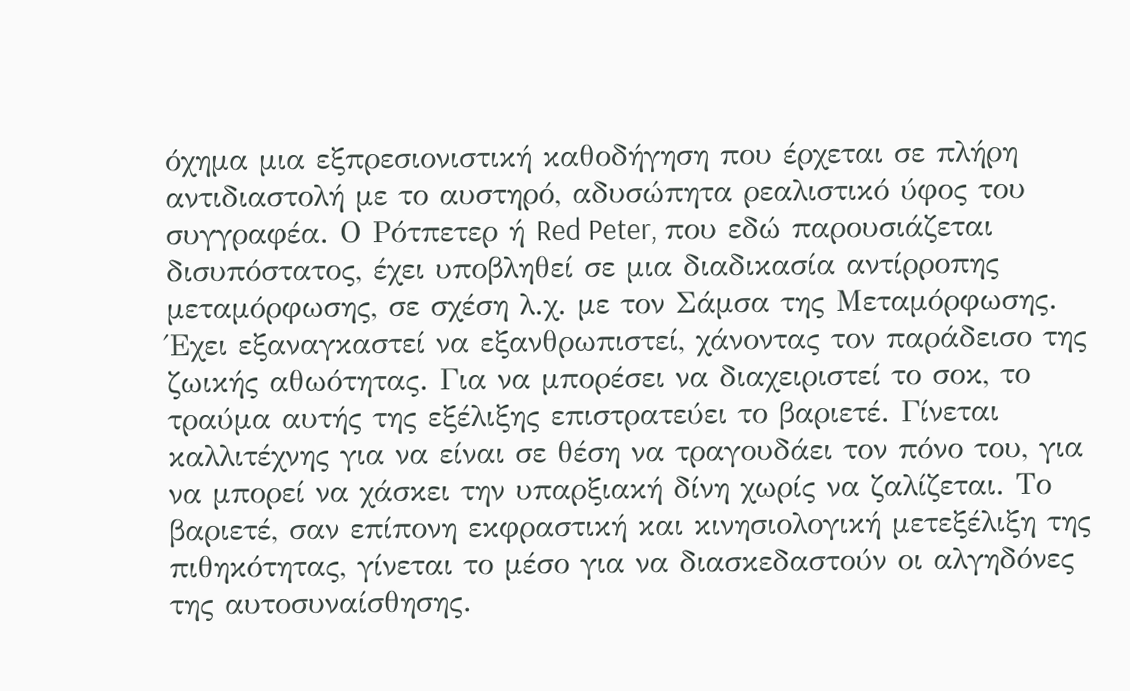όχημα μια εξπρεσιονιστική καθοδήγηση που έρχεται σε πλήρη αντιδιαστολή με το αυστηρό, αδυσώπητα ρεαλιστικό ύφος του συγγραφέα. Ο Ρότπετερ ή Red Peter, που εδώ παρουσιάζεται δισυπόστατος, έχει υποβληθεί σε μια διαδικασία αντίρροπης μεταμόρφωσης, σε σχέση λ.χ. με τον Σάμσα της Μεταμόρφωσης. Έχει εξαναγκαστεί να εξανθρωπιστεί, χάνοντας τον παράδεισο της ζωικής αθωότητας. Για να μπορέσει να διαχειριστεί το σοκ, το τραύμα αυτής της εξέλιξης επιστρατεύει το βαριετέ. Γίνεται καλλιτέχνης για να είναι σε θέση να τραγουδάει τον πόνο του, για να μπορεί να χάσκει την υπαρξιακή δίνη χωρίς να ζαλίζεται. Το βαριετέ, σαν επίπονη εκφραστική και κινησιολογική μετεξέλιξη της πιθηκότητας, γίνεται το μέσο για να διασκεδαστούν οι αλγηδόνες της αυτοσυναίσθησης.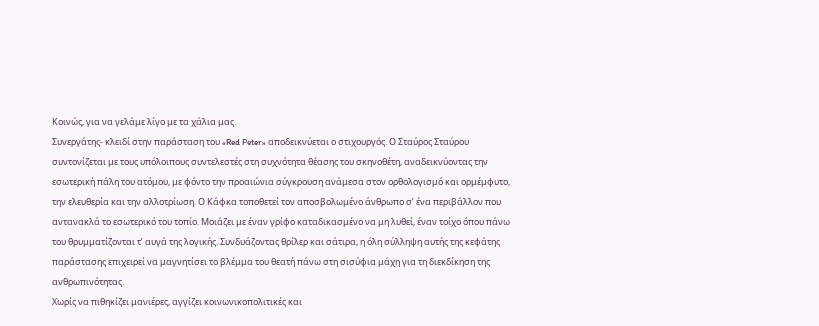Κοινώς, για να γελάμε λίγο με τα χάλια μας.
Συνεργάτης- κλειδί στην παράσταση του «Red Peter» αποδεικνύεται ο στιχουργός. Ο Σταύρος Σταύρου συντονίζεται με τους υπόλοιπους συντελεστές στη συχνότητα θέασης του σκηνοθέτη, αναδεικνύοντας την εσωτερική πάλη του ατόμου, με φόντο την προαιώνια σύγκρουση ανάμεσα στον ορθολογισμό και ορμέμφυτο, την ελευθερία και την αλλοτρίωση. Ο Κάφκα τοποθετεί τον αποσβολωμένο άνθρωπο σ’ ένα περιβάλλον που αντανακλά το εσωτερικό του τοπίο. Μοιάζει με έναν γρίφο καταδικασμένο να μη λυθεί, έναν τοίχο όπου πάνω του θρυμματίζονται τ’ αυγά της λογικής. Συνδυάζοντας θρίλερ και σάτιρα, η όλη σύλληψη αυτής της κεφάτης παράστασης επιχειρεί να μαγνητίσει το βλέμμα του θεατή πάνω στη σισύφια μάχη για τη διεκδίκηση της ανθρωπινότητας.
Χωρίς να πιθηκίζει μανιέρες, αγγίζει κοινωνικοπολιτικές και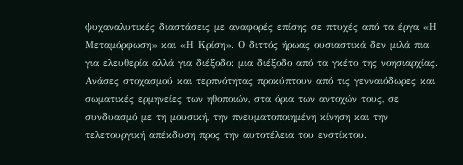ψυχαναλυτικές διαστάσεις με αναφορές επίσης σε πτυχές από τα έργα «Η Μεταμόρφωση» και «Η Κρίση». Ο διττός ήρωας ουσιαστικά δεν μιλά πια για ελευθερία αλλά για διέξοδο: μια διέξοδο από τα γκέτο της νοησιαρχίας. Ανάσες στοχασμού και τερπνότητας προκύπτουν από τις γενναιόδωρες και σωματικές ερμηνείες των ηθοποιών, στα όρια των αντοχών τους, σε συνδυασμό με τη μουσική, την πνευματοποιημένη κίνηση και την τελετουργική απέκδυση προς την αυτοτέλεια του ενστίκτου.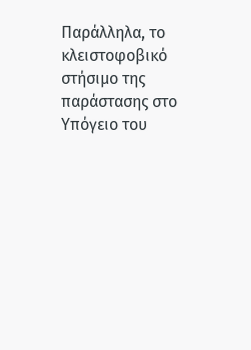Παράλληλα, το κλειστοφοβικό στήσιμο της παράστασης στο Υπόγειο του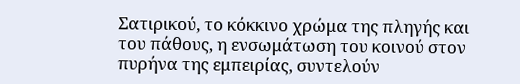Σατιρικού, το κόκκινο χρώμα της πληγής και του πάθους, η ενσωμάτωση του κοινού στον πυρήνα της εμπειρίας, συντελούν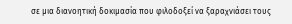σε μια διανοητική δοκιμασία που φιλοδοξεί να ξαραχνιάσει τους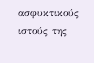ασφυκτικούς ιστούς της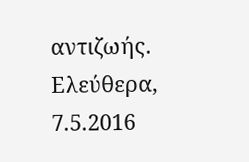αντιζωής.
Ελεύθερα, 7.5.2016